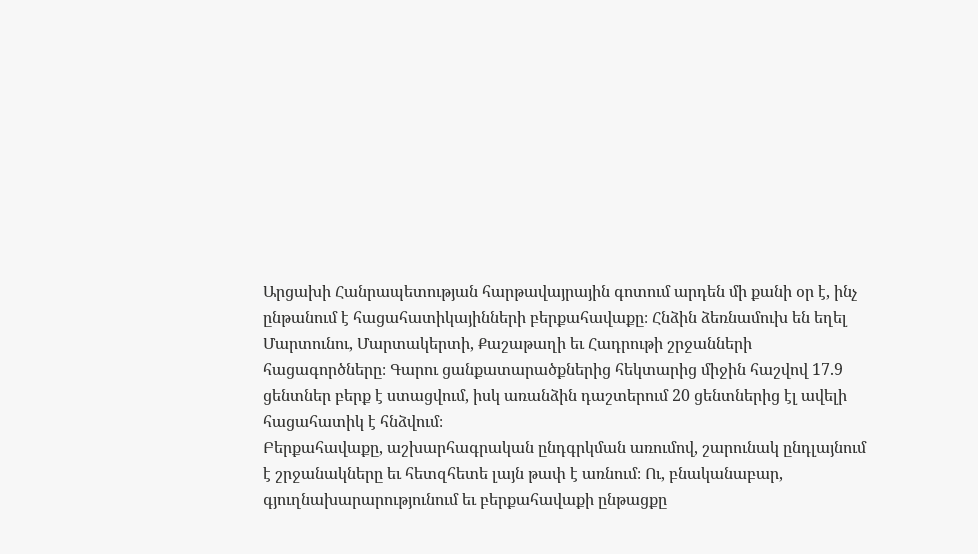Արցախի Հանրապետության հարթավայրային գոտում արդեն մի քանի օր է, ինչ ընթանում է հացահատիկայինների բերքահավաքը։ Հնձին ձեռնամուխ են եղել Մարտունու, Մարտակերտի, Քաշաթաղի եւ Հադրութի շրջանների հացագործները։ Գարու ցանքատարածքներից հեկտարից միջին հաշվով 17.9 ցենտներ բերք է ստացվում, իսկ առանձին դաշտերում 20 ցենտներից էլ ավելի հացահատիկ է հնձվում։
Բերքահավաքը, աշխարհագրական ընդգրկման առումով, շարունակ ընդլայնում է շրջանակները եւ հետզհետե լայն թափ է առնում։ Ու, բնականաբար, գյուղնախարարությունում եւ բերքահավաքի ընթացքը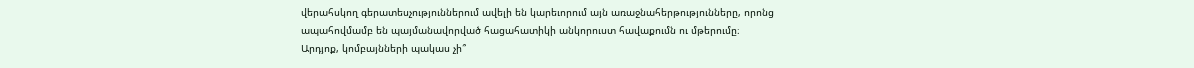վերահսկող գերատեսչություններում ավելի են կարեւորում այն առաջնահերթությունները, որոնց ապահովմամբ են պայմանավորված հացահատիկի անկորուստ հավաքումն ու մթերումը։
Արդյոք, կոմբայնների պակաս չի՞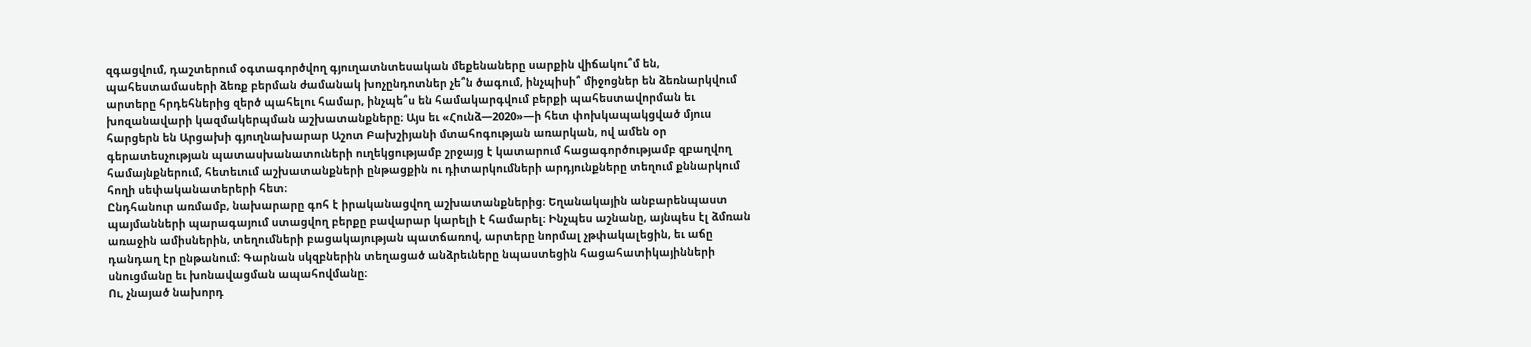զգացվում, դաշտերում օգտագործվող գյուղատնտեսական մեքենաները սարքին վիճակու՞մ են, պահեստամասերի ձեռք բերման ժամանակ խոչընդոտներ չե՞ն ծագում, ինչպիսի՞ միջոցներ են ձեռնարկվում արտերը հրդեհներից զերծ պահելու համար, ինչպե՞ս են համակարգվում բերքի պահեստավորման եւ խոզանավարի կազմակերպման աշխատանքները։ Այս եւ «Հունձ—2020»—ի հետ փոխկապակցված մյուս հարցերն են Արցախի գյուղնախարար Աշոտ Բախշիյանի մտահոգության առարկան, ով ամեն օր գերատեսչության պատասխանատուների ուղեկցությամբ շրջայց է կատարում հացագործությամբ զբաղվող համայնքներում, հետեւում աշխատանքների ընթացքին ու դիտարկումների արդյունքները տեղում քննարկում հողի սեփականատերերի հետ։
Ընդհանուր առմամբ, նախարարը գոհ է իրականացվող աշխատանքներից։ Եղանակային անբարենպաստ պայմանների պարագայում ստացվող բերքը բավարար կարելի է համարել։ Ինչպես աշնանը, այնպես էլ ձմռան առաջին ամիսներին, տեղումների բացակայության պատճառով, արտերը նորմալ չթփակալեցին, եւ աճը դանդաղ էր ընթանում։ Գարնան սկզբներին տեղացած անձրեւները նպաստեցին հացահատիկայինների սնուցմանը եւ խոնավացման ապահովմանը։
Ու, չնայած նախորդ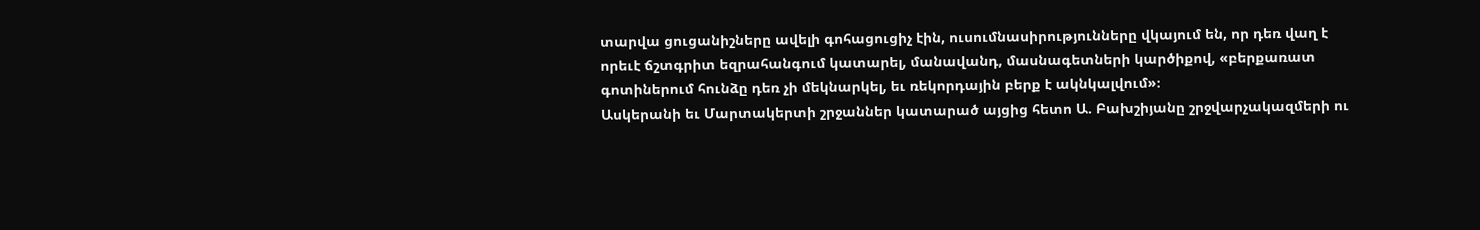տարվա ցուցանիշները ավելի գոհացուցիչ էին, ուսումնասիրությունները վկայում են, որ դեռ վաղ է որեւէ ճշտգրիտ եզրահանգում կատարել, մանավանդ, մասնագետների կարծիքով, «բերքառատ գոտիներում հունձը դեռ չի մեկնարկել, եւ ռեկորդային բերք է ակնկալվում»։
Ասկերանի եւ Մարտակերտի շրջաններ կատարած այցից հետո Ա. Բախշիյանը շրջվարչակազմերի ու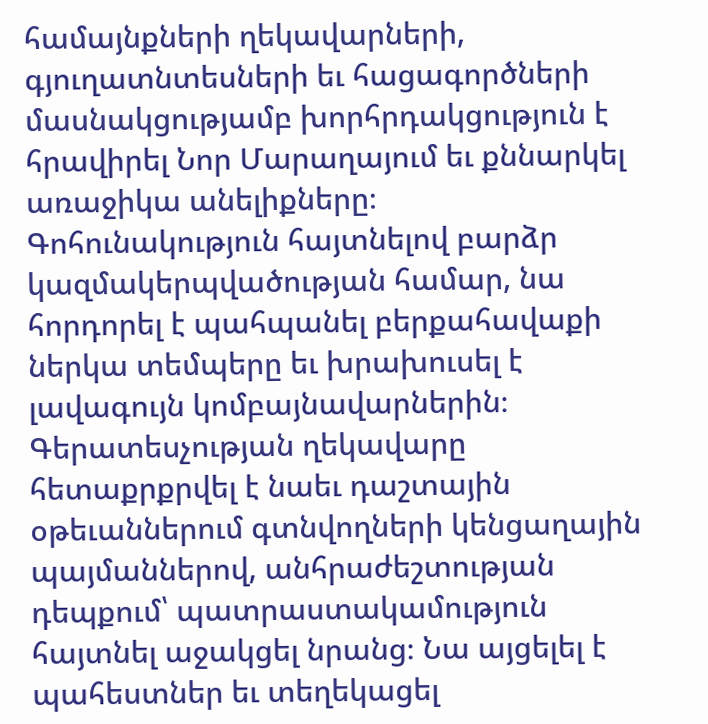համայնքների ղեկավարների, գյուղատնտեսների եւ հացագործների մասնակցությամբ խորհրդակցություն է հրավիրել Նոր Մարաղայում եւ քննարկել առաջիկա անելիքները։
Գոհունակություն հայտնելով բարձր կազմակերպվածության համար, նա հորդորել է պահպանել բերքահավաքի ներկա տեմպերը եւ խրախուսել է լավագույն կոմբայնավարներին։ Գերատեսչության ղեկավարը հետաքրքրվել է նաեւ դաշտային օթեւաններում գտնվողների կենցաղային պայմաններով, անհրաժեշտության դեպքում՝ պատրաստակամություն հայտնել աջակցել նրանց։ Նա այցելել է պահեստներ եւ տեղեկացել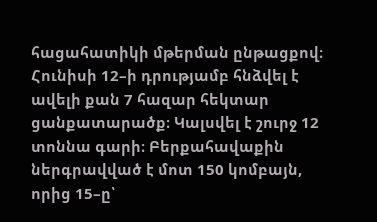հացահատիկի մթերման ընթացքով։
Հունիսի 12–ի դրությամբ հնձվել է ավելի քան 7 հազար հեկտար ցանքատարածք։ Կալսվել է շուրջ 12 տոննա գարի։ Բերքահավաքին ներգրավված է մոտ 150 կոմբայն, որից 15–ը՝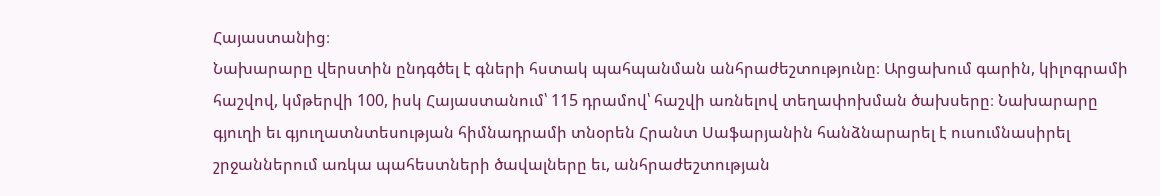Հայաստանից։
Նախարարը վերստին ընդգծել է գների հստակ պահպանման անհրաժեշտությունը։ Արցախում գարին, կիլոգրամի հաշվով, կմթերվի 100, իսկ Հայաստանում՝ 115 դրամով՝ հաշվի առնելով տեղափոխման ծախսերը։ Նախարարը գյուղի եւ գյուղատնտեսության հիմնադրամի տնօրեն Հրանտ Սաֆարյանին հանձնարարել է ուսումնասիրել շրջաններում առկա պահեստների ծավալները եւ, անհրաժեշտության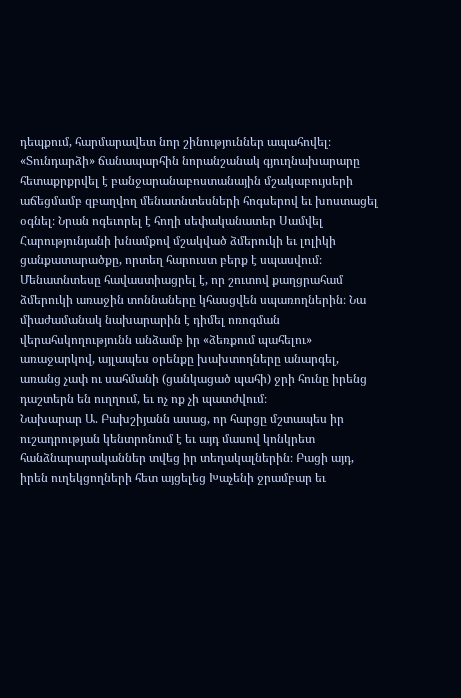դեպքում, հարմարավետ նոր շինություններ ապահովել։
«Տունդարձի» ճանապարհին նորանշանակ գյուղնախարարը հետաքրքրվել է բանջարանաբոստանային մշակաբույսերի աճեցմամբ զբաղվող մենատնտեսների հոգսերով եւ խոստացել օգնել։ Նրան ոգեւորել է հողի սեփականատեր Սամվել Հարությունյանի խնամքով մշակված ձմերուկի եւ լոլիկի ցանքատարածքը, որտեղ հարուստ բերք է սպասվում։
Մենատնտեսը հավաստիացրել է, որ շուտով քաղցրահամ ձմերուկի առաջին տոննաները կհասցվեն սպառողներին։ Նա միաժամանակ նախարարին է դիմել ոռոգման վերահսկողությունն անձամբ իր «ձեռքում պահելու» առաջարկով, այլապես օրենքը խախտողները անարգել, առանց չափ ու սահմանի (ցանկացած պահի) ջրի հունը իրենց դաշտերն են ուղղում, եւ ոչ ոք չի պատժվում։
Նախարար Ա. Բախշիյանն ասաց, որ հարցը մշտապես իր ուշադրության կենտրոնում է եւ այդ մասով կոնկրետ հանձնարարականներ տվեց իր տեղակալներին։ Բացի այդ, իրեն ուղեկցողների հետ այցելեց Խաչենի ջրամբար եւ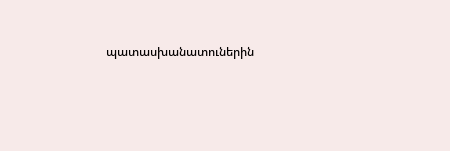պատասխանատուներին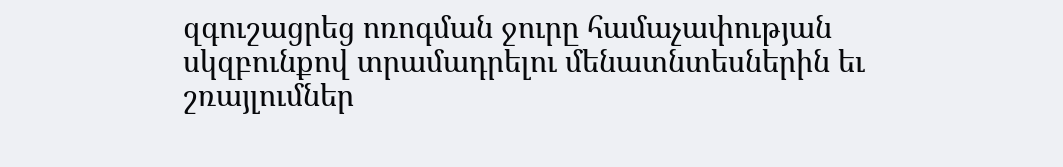զգուշացրեց ոռոգման ջուրը համաչափության սկզբունքով տրամադրելու մենատնտեսներին եւ շռայլումներ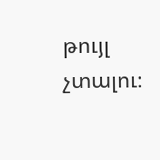թույլ չտալու։